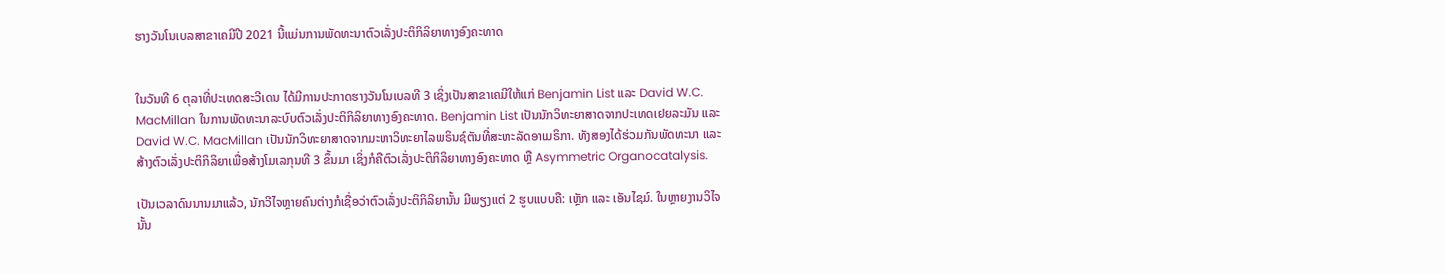ຮາງວັນໂນເບລສາຂາເຄມີປີ 2021 ນີ້ແມ່ນການພັດທະນາຕົວເລັ່ງປະຕິກິລິຍາທາງອົງຄະທາດ


ໃນວັນທີ 6 ຕຸລາທີ່ປະເທດສະວີເດນ ໄດ້ມີການປະກາດຮາງວັນໂນເບລທີ 3 ເຊິ່ງເປັນສາຂາເຄມີໃຫ້ແກ່ Benjamin List ແລະ David W.C. MacMillan ໃນການພັດທະນາລະບົບຕົວເລັ່ງປະຕິກິລິຍາທາງອົງຄະທາດ. Benjamin List ເປັນນັກວິທະຍາສາດຈາກປະເທດເຢຍລະມັນ ແລະ David W.C. MacMillan ເປັນນັກວິທະຍາສາດຈາກມະຫາວິທະຍາໄລພຣິນຊ໌ຕັນທີ່ສະຫະລັດອາເມຣິກາ. ທັງສອງໄດ້ຮ່ວມກັນພັດທະນາ ແລະ ສ້າງຕົວເລັ່ງປະຕິກິລິຍາເພື່ອສ້າງໂມເລກຸນທີ 3 ຂຶ້ນມາ ເຊິ່ງກໍຄືຕົວເລັ່ງປະຕິກິລິຍາທາງອົງຄະທາດ ຫຼື Asymmetric Organocatalysis.

ເປັນເວລາດົນນານມາແລ້ວ, ນັກວີໄຈຫຼາຍຄົນຕ່າງກໍເຊື່ອວ່າຕົວເລັ່ງປະຕິກິລິຍານັ້ນ ມີພຽງແຕ່ 2 ຮູບແບບຄື: ເຫຼັກ ແລະ ເອັນໄຊມ໌. ໃນຫຼາຍງານວິໄຈນັ້ນ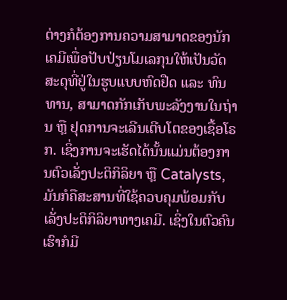ຕ່າງກໍຕ້ອງການຄວາມສາມາດຂອງນັກເຄມີເພື່ອປັບປ່ຽນໂມເລກຸນໃຫ້ເປັນວັດສະດຸທີ່ຢູ່ໃນຮູບແບບຫົດຢືດ ແລະ ທົນທານ, ສາມາດກັກເກັບພະລັງງານໃນຖ່ານ ຫຼື ຢຸດການຈະເລີນເຕີບໂຕຂອງເຊື້ອໂຣກ. ເຊິ່ງການຈະເຮັດໄດ້ນັ້ນແມ່ນຕ້ອງການຕົວເລັ່ງປະຕິກິລິຍາ ຫຼື Catalysts, ມັນກໍຄືສະສານທີ່ໃຊ້ຄວບຄຸມພ້ອມກັບເລັ່ງປະຕິກິລິຍາທາງເຄມີ. ເຊິ່ງໃນຕົວຄົນເຮົາກໍມີ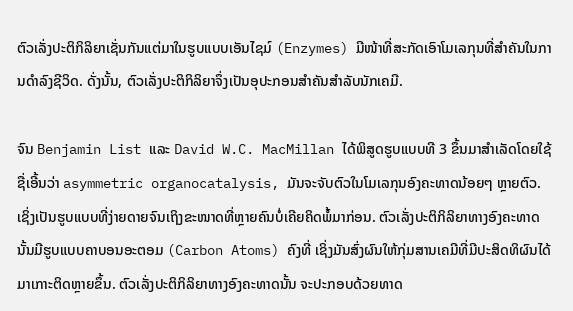ຕົວເລັ່ງປະຕິກິລິຍາເຊັ່ນກັນແຕ່ມາໃນຮູບແບບເອັນໄຊມ໌ (Enzymes) ມີໜ້າທີ່ສະກັດເອົາໂມເລກຸນທີ່ສຳຄັນໃນການດຳລົງຊີວິດ. ດັ່ງນັ້ນ, ຕົວເລັ່ງປະຕິກິລິຍາຈຶ່ງເປັນອຸປະກອນສຳຄັນສຳລັບນັກເຄມີ.

ຈົນ Benjamin List ແລະ David W.C. MacMillan ໄດ້ພິສູດຮູບແບບທີ 3 ຂຶ້ນມາສຳເລັດໂດຍໃຊ້ຊື່ເອີ້ນວ່າ asymmetric organocatalysis, ມັນຈະຈັບຕົວໃນໂມເລກຸນອົງຄະທາດນ້ອຍໆ ຫຼາຍຕົວ. ເຊິ່ງເປັນຮູບແບບທີ່ງ່າຍດາຍຈົນເຖິງຂະໜາດທີ່ຫຼາຍຄົນບໍ່ເຄີຍຄິດພໍ້ມາກ່ອນ. ຕົວເລັ່ງປະຕິກິລິຍາທາງອົງຄະທາດນັ້ນມີຮູບແບບຄາບອນອະຕອມ (Carbon Atoms) ຄົງທີ່ ເຊິ່ງມັນສົ່ງຜົນໃຫ້ກຸ່ມສານເຄມີທີ່ມີປະສິດທິຜົນໄດ້ມາເກາະຕິດຫຼາຍຂຶ້ນ. ຕົວເລັ່ງປະຕິກິລິຍາທາງອົງຄະທາດນັ້ນ ຈະປະກອບດ້ວຍທາດ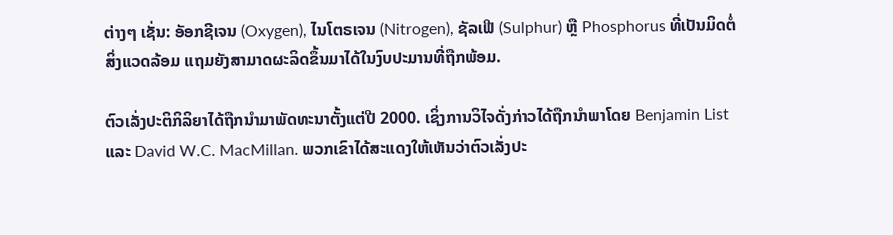ຕ່າງໆ ເຊັ່ນ: ອັອກຊີເຈນ (Oxygen), ໄນໂຕຣເຈນ (Nitrogen), ຊັລເຟີ (Sulphur) ຫຼື Phosphorus ທີ່ເປັນມິດຕໍ່ສິ່ງແວດລ້ອມ ແຖມຍັງສາມາດຜະລິດຂຶ້ນມາໄດ້ໃນງົບປະມານທີ່ຖືກພ້ອມ.

ຕົວເລັ່ງປະຕິກິລິຍາໄດ້ຖືກນຳມາພັດທະນາຕັ້ງແຕ່ປີ 2000. ເຊິ່ງການວິໄຈດັ່ງກ່າວໄດ້ຖືກນຳພາໂດຍ Benjamin List ແລະ David W.C. MacMillan. ພວກເຂົາໄດ້ສະແດງໃຫ້ເຫັນວ່າຕົວເລັ່ງປະ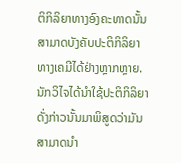ຕິກິລິຍາທາງອົງຄະທາດນັ້ນ ສາມາດບັງຄັບປະຕິກິລິຍາທາງເຄມີໄດ້ຢ່າງຫຼາກຫຼາຍ. ນັກວິໄຈໄດ້ນຳໃຊ້ປະຕິກິລິຍາດັ່ງກ່າວນັ້ນມາພິສູດວ່າມັນສາມາດນຳ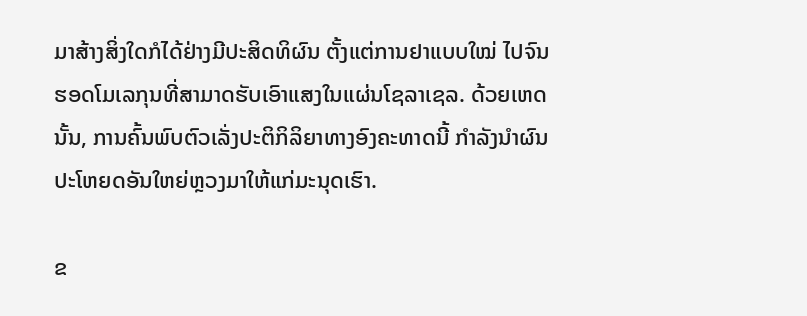ມາສ້າງສິ່ງໃດກໍໄດ້ຢ່າງມີປະສິດທິຜົນ ຕັ້ງແຕ່ການຢາແບບໃໝ່ ໄປຈົນຮອດໂມເລກຸນທີ່ສາມາດຮັບເອົາແສງໃນແຜ່ນໂຊລາເຊລ. ດ້ວຍເຫດນັ້ນ, ການຄົ້ນພົບຕົວເລັ່ງປະຕິກິລິຍາທາງອົງຄະທາດນີ້ ກຳລັງນຳຜົນປະໂຫຍດອັນໃຫຍ່ຫຼວງມາໃຫ້ແກ່ມະນຸດເຮົາ.

ຂ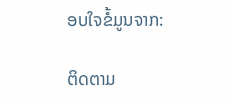ອບໃຈຂໍ້ມູນຈາກ:

ຕິດຕາມ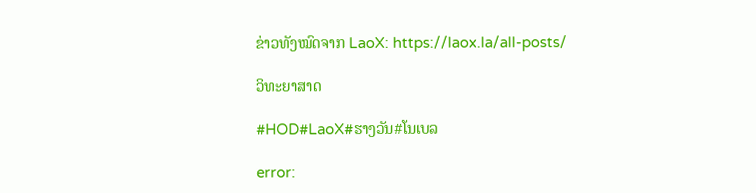ຂ່າວທັງໝົດຈາກ LaoX: https://laox.la/all-posts/

ວິທະຍາສາດ

#HOD#LaoX#ຮາງວັນ#ໂນເບລ

error: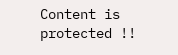Content is protected !!